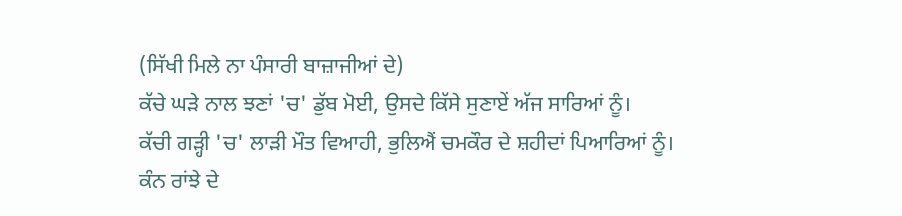(ਸਿੱਖੀ ਮਿਲੇ ਨਾ ਪੰਸਾਰੀ ਬਾਜ਼ਾਜੀਆਂ ਦੇ)
ਕੱਚੇ ਘੜੇ ਨਾਲ ਝਣਾਂ 'ਚ' ਡੁੱਬ ਮੋਈ, ਉਸਦੇ ਕਿੱਸੇ ਸੁਣਾਏਂ ਅੱਜ ਸਾਰਿਆਂ ਨੂੰ।
ਕੱਚੀ ਗੜ੍ਹੀ 'ਚ' ਲਾੜੀ ਮੌਤ ਵਿਆਹੀ, ਭੁਲਿਐਂ ਚਮਕੌਰ ਦੇ ਸ਼ਹੀਦਾਂ ਪਿਆਰਿਆਂ ਨੂੰ।
ਕੰਨ ਰਾਂਝੇ ਦੇ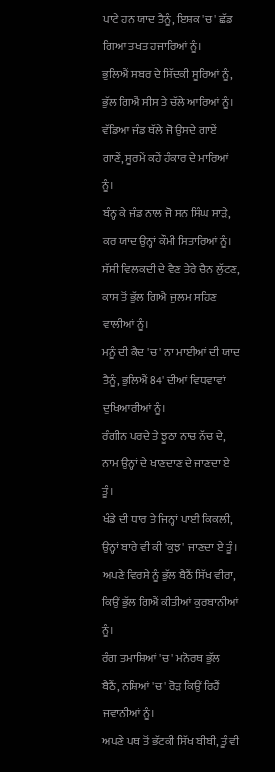ਪਾਟੇ ਹਨ ਯਾਦ ਤੈਨੂੰ, ਇਸ਼ਕ 'ਚ' ਛੱਡ ਗਿਆ ਤਖਤ ਹਜਾਰਿਆਂ ਨੂੰ।
ਭੁਲਿਐਂ ਸਬਰ ਦੇ ਸਿੱਦਕੀ ਸੂਰਿਆਂ ਨੂੰ, ਭੁੱਲ ਗਿਐਂ ਸੀਸ ਤੇ ਚੱਲੇ ਆਰਿਆਂ ਨੂੰ।
ਵੱਡਿਆ ਜੰਡ ਥੱਲੇ ਜੋ ਉਸਦੇ ਗਾਏਂ ਗਾਣੇਂ, ਸੂਰਮੇਂ ਕਹੇਂ ਹੰਕਾਰ ਦੇ ਮਾਰਿਆਂ ਨੂੰ।
ਬੰਨ੍ਹ ਕੇ ਜੰਡ ਨਾਲ ਜੋ ਸਨ ਸਿੰਘ ਸਾੜੇ, ਕਰ ਯਾਦ ਉਨ੍ਹਾਂ ਕੌਮੀ ਸਿਤਾਰਿਆਂ ਨੂੰ।
ਸੱਸੀ ਵਿਲਕਦੀ ਦੇ ਵੈਣ ਤੇਰੇ ਚੈਨ ਲੁੱਟਣ, ਕਾਸ ਤੋਂ ਭੁੱਲ ਗਿਐ ਜੁਲਮ ਸਹਿਣ ਵਾਲੀਆਂ ਨੂੰ।
ਮਨੂੰ ਦੀ ਕੈਦ 'ਚ' ਨਾ ਮਾਈਆਂ ਦੀ ਯਾਦ ਤੈਨੂੰ, ਭੁਲਿਐਂ 84' ਦੀਆਂ ਵਿਧਵਾਵਾਂ ਦੁਖਿਆਰੀਆਂ ਨੂੰ।
ਰੰਗੀਨ ਪਰਦੇ ਤੇ ਝੂਠਾ ਨਾਚ ਨੱਚ ਦੇ, ਨਾਮ ਉਨ੍ਹਾਂ ਦੇ ਖਾਣਦਾਣ ਦੇ ਜਾਣਦਾ ਏ ਤੂੰ।
ਖੰਡੇ ਦੀ ਧਾਰ ਤੇ ਜਿਨ੍ਹਾਂ ਪਾਈ ਕਿਕਲੀ, ਉਨ੍ਹਾਂ ਬਾਰੇ ਵੀ ਕੀ 'ਕੁਝ' ਜਾਣਦਾ ਏ ਤੂੰ।
ਅਪਣੇ ਵਿਰਸੇ ਨੂੰ ਭੁੱਲ ਬੈਠੈਂ ਸਿੱਖ ਵੀਰਾ, ਕਿਉਂ ਭੁੱਲ ਗਿਐਂ ਕੀਤੀਆਂ ਕੁਰਬਾਨੀਆਂ ਨੂੰ।
ਰੰਗ ਤਮਾਸ਼ਿਆਂ 'ਚ' ਮਨੋਰਥ ਭੁੱਲ ਬੈਠੈਂ, ਨਸ਼ਿਆਂ 'ਚ' ਰੋੜ ਕਿਉਂ ਰਿਹੈਂ ਜਵਾਨੀਆਂ ਨੂੰ।
ਅਪਣੇ ਪਥ ਤੋਂ ਭੱਟਕੀ ਸਿੱਖ ਬੀਬੀ, ਤੂੰ ਵੀ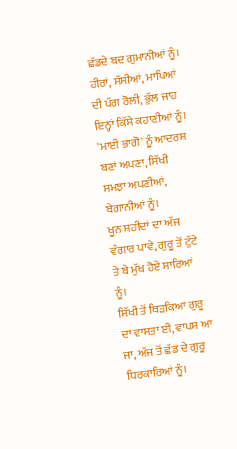ਛੱਡਦੇ ਬਦ ਗੁਮਾਨੀਆਂ ਨੂੰ।
ਹੀਰਾਂ, ਸੱਸੀਆਂ, ਮਾਪਿਆਂ ਦੀ ਪੱਗ ਰੋਲੀ, ਭੁੱਲ ਜਾਹ ਇਨ੍ਹਾਂ ਕਿੱਸੇ ਕਹਾਣੀਆਂ ਨੂੰ।
'ਮਾਈ ਭਾਗੋ' ਨੂੰ ਆਦਰਸ਼ ਬਣਾਂ ਅਪਣਾ, ਸਿੱਖੀ ਸਮਝਾ ਅਪਣੀਆਂ, ਬੇਗਾਨੀਆਂ ਨੂੰ।
ਖੂਨ ਸ਼ਹੀਦਾਂ ਦਾ ਅੱਜ ਵੰਗਾਰ ਪਾਵੇ, ਗੁਰੂ ਤੋਂ ਟੁੱਟੇ ਤੇ ਬੇ ਮੁੱਖ ਹੋਏ ਸਾਰਿਆਂ ਨੂੰ।
ਸਿੱਖੀ ਤੋਂ ਥਿੜਕਿਆ ਗੁਰੂ ਦਾ ਵਾਸਤਾ ਈ, ਵਾਪਸ ਆ ਜਾ, ਅੱਜ ਤੋਂ ਛੱਡ ਦੇ ਗੁਰੂ ਧਿਰਕਾਰਿਆਂ ਨੂੰ।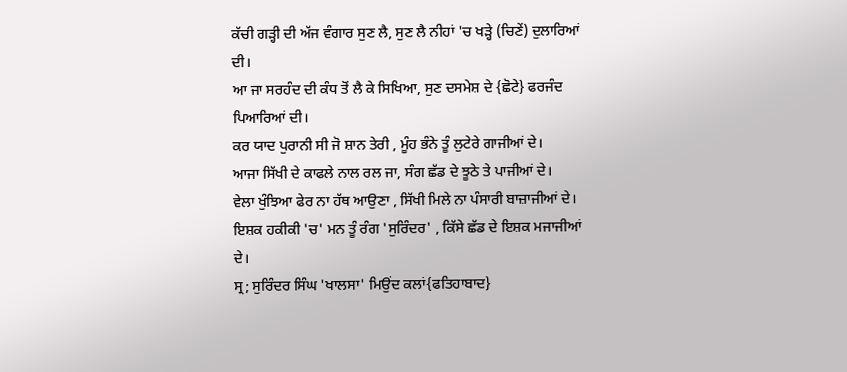ਕੱਚੀ ਗੜ੍ਹੀ ਦੀ ਅੱਜ ਵੰਗਾਰ ਸੁਣ ਲੈ, ਸੁਣ ਲੈ ਨੀਹਾਂ 'ਚ ਖੜ੍ਹੇ (ਚਿਣੇਂ) ਦੁਲਾਰਿਆਂ ਦੀ।
ਆ ਜਾ ਸਰਹੰਦ ਦੀ ਕੰਧ ਤੋਂ ਲੈ ਕੇ ਸਿਖਿਆ, ਸੁਣ ਦਸਮੇਸ਼ ਦੇ {ਛੋਟੇ} ਫਰਜੰਦ ਪਿਆਰਿਆਂ ਦੀ।
ਕਰ ਯਾਦ ਪੁਰਾਨੀ ਸੀ ਜੋ ਸ਼ਾਨ ਤੇਰੀ , ਮੂੰਹ ਭੰਨੇ ਤੂੰ ਲੁਟੇਰੇ ਗਾਜੀਆਂ ਦੇ।
ਆਜਾ ਸਿੱਖੀ ਦੇ ਕਾਫਲੇ ਨਾਲ ਰਲ ਜਾ, ਸੰਗ ਛੱਡ ਦੇ ਝੂਠੇ ਤੇ ਪਾਜੀਆਂ ਦੇ।
ਵੇਲਾ ਖੁੰਝਿਆ ਫੇਰ ਨਾ ਹੱਥ ਆਉਣਾ , ਸਿੱਖੀ ਮਿਲੇ ਨਾ ਪੰਸਾਰੀ ਬਾਜ਼ਾਜੀਆਂ ਦੇ।
ਇਸ਼ਕ ਹਕੀਕੀ 'ਚ' ਮਨ ਤੂੰ ਰੰਗ 'ਸੁਰਿੰਦਰ' , ਕਿੱਸੇ ਛੱਡ ਦੇ ਇਸ਼ਕ ਮਜਾਜੀਆਂ ਦੇ।
ਸ੍ਰ; ਸੁਰਿੰਦਰ ਸਿੰਘ 'ਖਾਲਸਾ' ਮਿਉਂਦ ਕਲਾਂ{ਫਤਿਹਾਬਾਦ}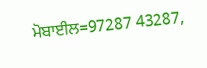ਮੋਬਾਈਲ=97287 43287,